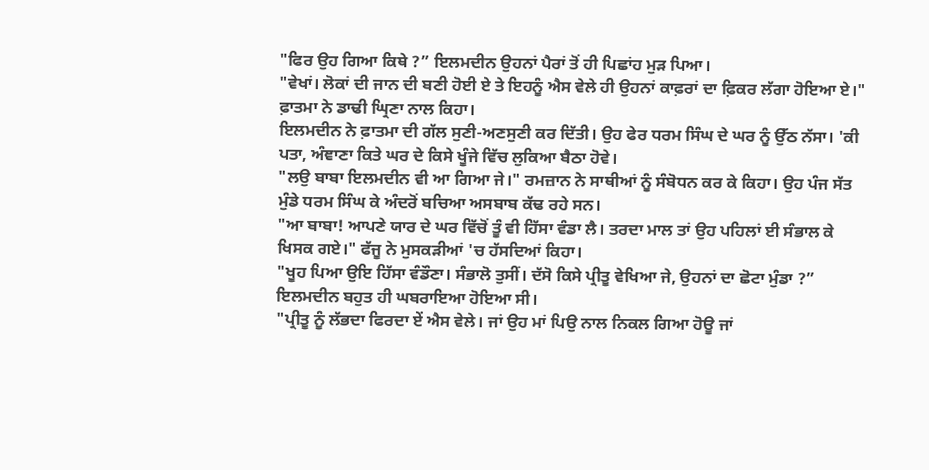"ਫਿਰ ਉਹ ਗਿਆ ਕਿਥੇ ?” ਇਲਮਦੀਨ ਉਹਨਾਂ ਪੈਰਾਂ ਤੋਂ ਹੀ ਪਿਛਾਂਹ ਮੁੜ ਪਿਆ।
"ਵੇਖਾਂ। ਲੋਕਾਂ ਦੀ ਜਾਨ ਦੀ ਬਣੀ ਹੋਈ ਏ ਤੇ ਇਹਨੂੰ ਐਸ ਵੇਲੇ ਹੀ ਉਹਨਾਂ ਕਾਫ਼ਰਾਂ ਦਾ ਫ਼ਿਕਰ ਲੱਗਾ ਹੋਇਆ ਏ।" ਫ਼ਾਤਮਾ ਨੇ ਡਾਢੀ ਘ੍ਰਿਣਾ ਨਾਲ ਕਿਹਾ।
ਇਲਮਦੀਨ ਨੇ ਫ਼ਾਤਮਾ ਦੀ ਗੱਲ ਸੁਣੀ-ਅਣਸੁਣੀ ਕਰ ਦਿੱਤੀ। ਉਹ ਫੇਰ ਧਰਮ ਸਿੰਘ ਦੇ ਘਰ ਨੂੰ ਉੱਠ ਨੱਸਾ। 'ਕੀ ਪਤਾ, ਅੰਞਾਣਾ ਕਿਤੇ ਘਰ ਦੇ ਕਿਸੇ ਖੂੰਜੇ ਵਿੱਚ ਲੁਕਿਆ ਬੈਠਾ ਹੋਵੇ।
"ਲਉ ਬਾਬਾ ਇਲਮਦੀਨ ਵੀ ਆ ਗਿਆ ਜੇ।" ਰਮਜ਼ਾਨ ਨੇ ਸਾਥੀਆਂ ਨੂੰ ਸੰਬੋਧਨ ਕਰ ਕੇ ਕਿਹਾ। ਉਹ ਪੰਜ ਸੱਤ ਮੁੰਡੇ ਧਰਮ ਸਿੰਘ ਕੇ ਅੰਦਰੋਂ ਬਚਿਆ ਅਸਬਾਬ ਕੱਢ ਰਹੇ ਸਨ।
"ਆ ਬਾਬਾ! ਆਪਣੇ ਯਾਰ ਦੇ ਘਰ ਵਿੱਚੋਂ ਤੂੰ ਵੀ ਹਿੱਸਾ ਵੰਡਾ ਲੈ। ਤਰਦਾ ਮਾਲ ਤਾਂ ਉਹ ਪਹਿਲਾਂ ਈ ਸੰਭਾਲ ਕੇ ਖਿਸਕ ਗਏ।" ਫੱਜੂ ਨੇ ਮੁਸਕੜੀਆਂ 'ਚ ਹੱਸਦਿਆਂ ਕਿਹਾ।
"ਖੂਹ ਪਿਆ ਉਇ ਹਿੱਸਾ ਵੰਡੌਣਾ। ਸੰਭਾਲੋ ਤੁਸੀਂ। ਦੱਸੋ ਕਿਸੇ ਪ੍ਰੀਤੂ ਵੇਖਿਆ ਜੇ, ਉਹਨਾਂ ਦਾ ਛੋਟਾ ਮੁੰਡਾ ?” ਇਲਮਦੀਨ ਬਹੁਤ ਹੀ ਘਬਰਾਇਆ ਹੋਇਆ ਸੀ।
"ਪ੍ਰੀਤੂ ਨੂੰ ਲੱਭਦਾ ਫਿਰਦਾ ਏਂ ਐਸ ਵੇਲੇ। ਜਾਂ ਉਹ ਮਾਂ ਪਿਉ ਨਾਲ ਨਿਕਲ ਗਿਆ ਹੋਊ ਜਾਂ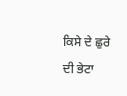ਕਿਸੇ ਦੇ ਛੁਰੇ ਦੀ ਭੇਟਾ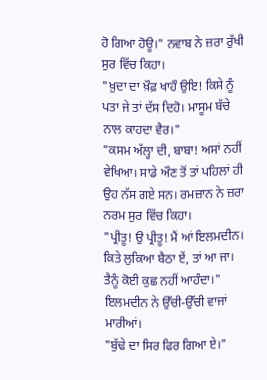ਹੋ ਗਿਆ ਹੋਊ।" ਨਵਾਬ ਨੇ ਜ਼ਰਾ ਰੁੱਖੀ ਸੁਰ ਵਿੱਚ ਕਿਹਾ।
"ਖ਼ੁਦਾ ਦਾ ਖ਼ੌਫ਼ ਖਾਹੌ ਉਇ! ਕਿਸੇ ਨੂੰ ਪਤਾ ਜੇ ਤਾਂ ਦੱਸ ਦਿਹੋ। ਮਾਸੂਮ ਬੱਚੇ ਨਾਲ ਕਾਹਦਾ ਵੈਰ।"
"ਕਸਮ ਅੱਲ੍ਹਾ ਦੀ, ਬਾਬਾ! ਅਸਾਂ ਨਹੀਂ ਵੇਖਿਆ। ਸਾਡੇ ਔਣ ਤੋਂ ਤਾਂ ਪਹਿਲਾਂ ਹੀ ਉਹ ਨੱਸ ਗਏ ਸਨ। ਰਮਜ਼ਾਨ ਨੇ ਜ਼ਰਾ ਨਰਮ ਸੁਰ ਵਿੱਚ ਕਿਹਾ।
"ਪ੍ਰੀਤੂ! ਉ ਪ੍ਰੀਤੂ! ਮੈਂ ਆਂ ਇਲਮਦੀਨ। ਕਿਤੇ ਲੁਕਿਆ ਬੈਠਾ ਏਂ, ਤਾਂ ਆ ਜਾ। ਤੈਨੂੰ ਕੋਈ ਕੁਛ ਨਹੀਂ ਆਹੰਦਾ।" ਇਲਮਦੀਨ ਨੇ ਉੱਚੀ-ਉੱਚੀ ਵਾਜਾਂ ਮਾਰੀਆਂ।
"ਬੁੱਢੇ ਦਾ ਸਿਰ ਫਿਰ ਗਿਆ ਏ।"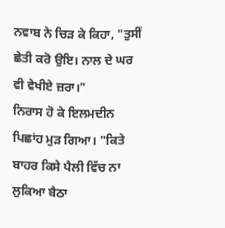ਨਵਾਬ ਨੇ ਚਿੜ ਕੇ ਕਿਹਾ, "ਤੁਸੀਂ ਛੇਤੀ ਕਰੋ ਉਇ। ਨਾਲ ਦੇ ਘਰ ਵੀ ਵੇਖੀਏ ਜ਼ਰਾ।"
ਨਿਰਾਸ ਹੋ ਕੇ ਇਲਮਦੀਨ ਪਿਛਾਂਹ ਮੁੜ ਗਿਆ। "ਕਿਤੇ ਬਾਹਰ ਕਿਸੇ ਪੈਲੀ ਵਿੱਚ ਨਾ ਲੁਕਿਆ ਬੈਠਾ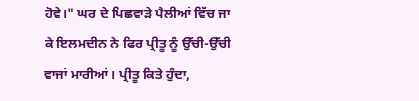ਹੋਵੇ।" ਘਰ ਦੇ ਪਿਛਵਾੜੇ ਪੈਲੀਆਂ ਵਿੱਚ ਜਾ ਕੇ ਇਲਮਦੀਨ ਨੇ ਫਿਰ ਪ੍ਰੀਤੂ ਨੂੰ ਉੱਚੀ-ਉੱਚੀ ਵਾਜਾਂ ਮਾਰੀਆਂ। ਪ੍ਰੀਤੂ ਕਿਤੇ ਹੁੰਦਾ,